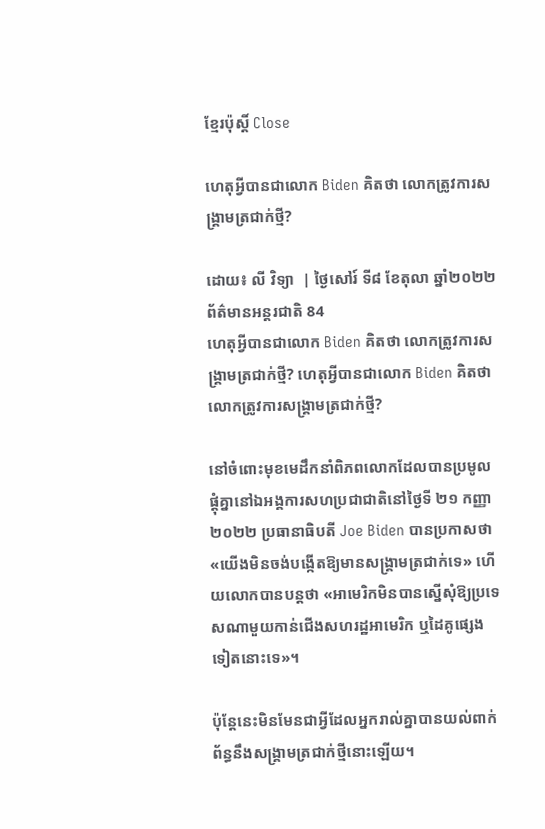ខ្មែរប៉ុស្ដិ៍ Close

ហេតុអ្វីបានជាលោក Biden គិតថា លោកត្រូវការសង្រ្គាមត្រជាក់ថ្មី?

ដោយ៖ លី វិទ្យា  | ថ្ងៃសៅរ៍ ទី៨ ខែតុលា ឆ្នាំ២០២២ ព័ត៌មានអន្តរជាតិ 84
ហេតុអ្វីបានជាលោក Biden គិតថា លោកត្រូវការសង្រ្គាមត្រជាក់ថ្មី? ហេតុអ្វីបានជាលោក Biden គិតថា លោកត្រូវការសង្រ្គាមត្រជាក់ថ្មី?

នៅចំពោះមុខមេដឹកនាំពិភពលោកដែលបានប្រមូលផ្តុំគ្នានៅឯអង្គការសហប្រជាជាតិនៅថ្ងៃទី ២១ កញ្ញា ២០២២ ប្រធានាធិបតី Joe Biden បានប្រកាសថា «យើងមិនចង់បង្កើតឱ្យមានសង្រ្គាមត្រជាក់ទេ» ហើយលោកបានបន្តថា «អាមេរិកមិនបានស្នើសុំឱ្យប្រទេសណាមួយកាន់ជើងសហរដ្ឋអាមេរិក ឬដៃគូផ្សេងទៀតនោះទេ»។

ប៉ុន្តែនេះមិនមែនជាអ្វីដែលអ្នករាល់គ្នាបានយល់ពាក់ព័ន្ធនឹងសង្រ្គាមត្រជាក់ថ្មីនោះឡើយ។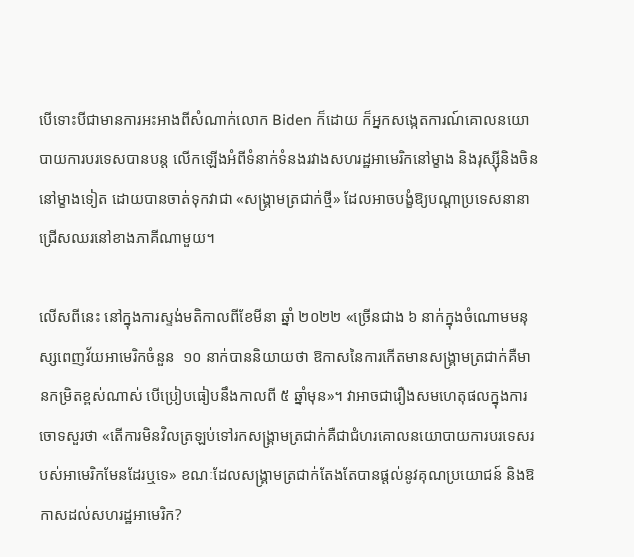បើទោះបីជាមានការអះអាងពីសំណាក់លោក Biden ក៏ដោយ ក៏អ្នកសង្កេតការណ៍គោលនយោបាយការបរទេសបានបន្ត លើកឡើងអំពីទំនាក់ទំនងរវាងសហរដ្ឋអាមេរិកនៅម្ខាង និងរុស្ស៊ីនិងចិននៅម្ខាងទៀត ដោយបានចាត់ទុកវាជា «សង្រ្គាមត្រជាក់ថ្មី» ដែលអាចបង្ខំឱ្យបណ្តាប្រទេសនានាជ្រើសឈរនៅខាងភាគីណាមួយ។

លើសពីនេះ នៅក្នុងការស្ទង់មតិកាលពីខែមីនា ឆ្នាំ ២០២២ «ច្រើនជាង ៦ នាក់ក្នុងចំណោមមនុស្សពេញវ័យអាមេរិកចំនួន  ១០ នាក់បាននិយាយថា ឱកាសនៃការកើតមានសង្រ្គាមត្រជាក់គឺមានកម្រិតខ្ពស់ណាស់ បើប្រៀបធៀបនឹងកាលពី ៥ ឆ្នាំមុន»។ វាអាចជារឿងសមហេតុផលក្នុងការចោទសួរថា «តើការមិនវិលត្រឡប់ទៅរកសង្គ្រាមត្រជាក់គឺជាជំហរគោលនយោបាយការបរទេសរបស់អាមេរិកមែនដែរឬទេ» ខណៈដែលសង្រ្គាមត្រជាក់តែងតែបានផ្តល់នូវគុណប្រយោជន៍ និងឱកាសដល់សហរដ្ឋអាមេរិក?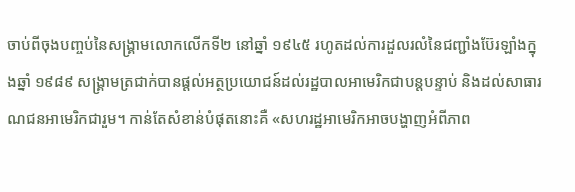ចាប់ពីចុងបញ្ចប់នៃសង្គ្រាមលោកលើកទី២ នៅឆ្នាំ ១៩៤៥ រហូតដល់ការដួលរលំនៃជញ្ជាំងប៊ែរឡាំងក្នុងឆ្នាំ ១៩៨៩ សង្រ្គាមត្រជាក់បានផ្តល់អត្ថប្រយោជន៍ដល់រដ្ឋបាលអាមេរិកជាបន្តបន្ទាប់ និងដល់សាធារណជនអាមេរិកជារួម។ កាន់តែសំខាន់បំផុតនោះគឺ «សហរដ្ឋអាមេរិកអាចបង្ហាញអំពីភាព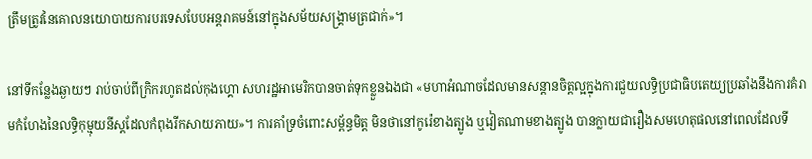ត្រឹមត្រូវនៃគោលនយោបាយការបរទេសបែបអន្តរាគមន៍នៅក្នុងសម័យសង្គ្រាមត្រជាក់»។

នៅទីកន្លែងឆ្ងាយៗ រាប់ចាប់ពីក្រិករហូតដល់កុងហ្គោ សហរដ្ឋអាមេរិកបានចាត់ទុកខ្លួនឯងជា «មហាអំណាចដែលមានសន្តានចិត្តល្អក្នុងការជួយលទ្ធិប្រជាធិបតេយ្យប្រឆាំងនឹងការគំរាមកំហែងនៃលទ្ធិកុម្មុយនីស្តដែលកំពុងរីកសាយភាយ»។ ការគាំទ្រចំពោះសម្ព័ន្ធមិត្ត មិនថានៅកូរ៉េខាងត្បូង ឬវៀតណាមខាងត្បូង បានក្លាយជារឿងសមហេតុផលនៅពេលដែលទី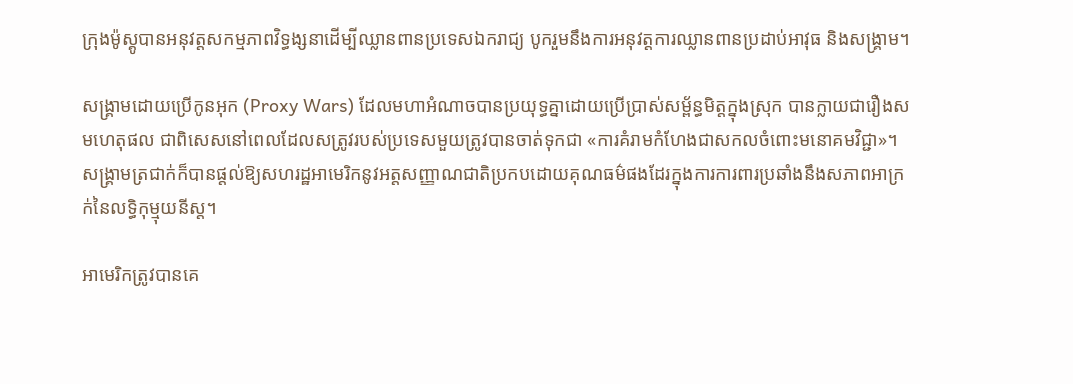ក្រុងម៉ូស្គូបានអនុវត្តសកម្មភាពវិទ្ធង្សនាដើម្បីឈ្លានពានប្រទេសឯករាជ្យ បូករួមនឹងការអនុវត្តការឈ្លានពានប្រដាប់អាវុធ និងសង្រ្គាម។

សង្គ្រាមដោយប្រើកូនអុក (Proxy Wars) ដែលមហាអំណាចបានប្រយុទ្ធគ្នាដោយប្រើប្រាស់សម្ព័ន្ធមិត្តក្នុងស្រុក បានក្លាយជារឿងសមហេតុផល ជាពិសេសនៅពេលដែលសត្រូវរបស់ប្រទេសមួយត្រូវបានចាត់ទុកជា «ការគំរាមកំហែងជាសកលចំពោះមនោគមវិជ្ជា»។ សង្គ្រាមត្រជាក់ក៏បានផ្តល់ឱ្យសហរដ្ឋអាមេរិកនូវអត្តសញ្ញាណជាតិប្រកបដោយគុណធម៌ផងដែរក្នុងការការពារប្រឆាំងនឹងសភាពអាក្រក់នៃលទ្ធិកុម្មុយនីស្ត។

អាមេរិកត្រូវបានគេ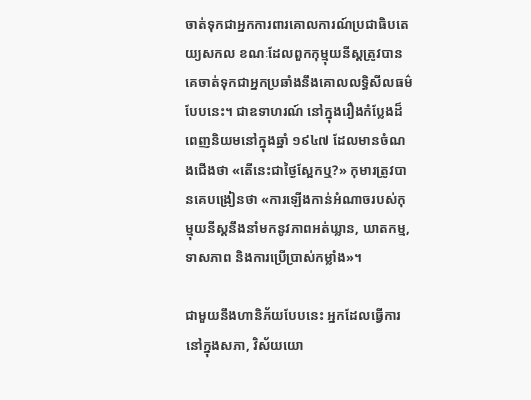ចាត់ទុកជាអ្នកការពារគោលការណ៍ប្រជាធិបតេយ្យសកល ខណៈដែលពួកកុម្មុយនីស្តត្រូវបានគេចាត់ទុកជាអ្នកប្រឆាំងនឹងគោលលទ្ធិសីលធម៌បែបនេះ។ ជាឧទាហរណ៍ នៅក្នុងរឿងកំប្លែងដ៏ពេញនិយមនៅក្នុងឆ្នាំ ១៩៤៧ ដែលមានចំណងជើងថា «តើនេះជាថ្ងៃស្អែកឬ?» កុមារត្រូវបានគេបង្រៀនថា «ការឡើងកាន់អំណាចរបស់កុម្មុយនីស្តនឹងនាំមកនូវភាពអត់ឃ្លាន, ឃាតកម្ម, ទាសភាព និងការប្រើប្រាស់កម្លាំង»។

ជាមួយនឹងហានិភ័យបែបនេះ អ្នកដែលធ្វើការនៅក្នុងសភា, វិស័យយោ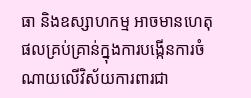ធា និងឧស្សាហកម្ម អាចមានហេតុផលគ្រប់គ្រាន់ក្នុងការបង្កើនការចំណាយលើវិស័យការពារជា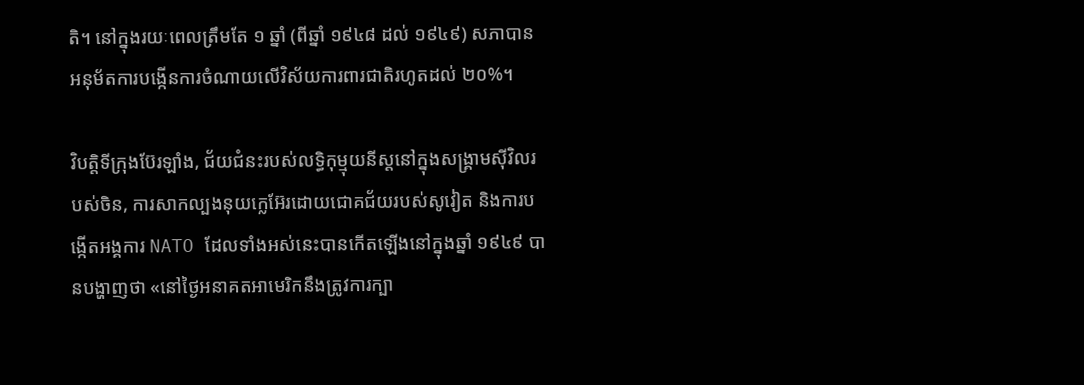តិ។ នៅក្នុងរយៈពេលត្រឹមតែ ១ ឆ្នាំ (ពីឆ្នាំ ១៩៤៨ ដល់ ១៩៤៩) សភាបានអនុម័តការបង្កើនការចំណាយលើវិស័យការពារជាតិរហូតដល់ ២០%។

វិបត្តិទីក្រុងប៊ែរឡាំង, ជ័យជំនះរបស់លទ្ធិកុម្មុយនីស្តនៅក្នុងសង្គ្រាមស៊ីវិលរបស់ចិន, ការសាកល្បងនុយក្លេអ៊ែរដោយជោគជ័យរបស់សូវៀត និងការបង្កើតអង្គការ NATO ដែលទាំងអស់នេះបានកើតឡើងនៅក្នុងឆ្នាំ ១៩៤៩ បានបង្ហាញថា «នៅថ្ងៃអនាគតអាមេរិកនឹងត្រូវការក្បា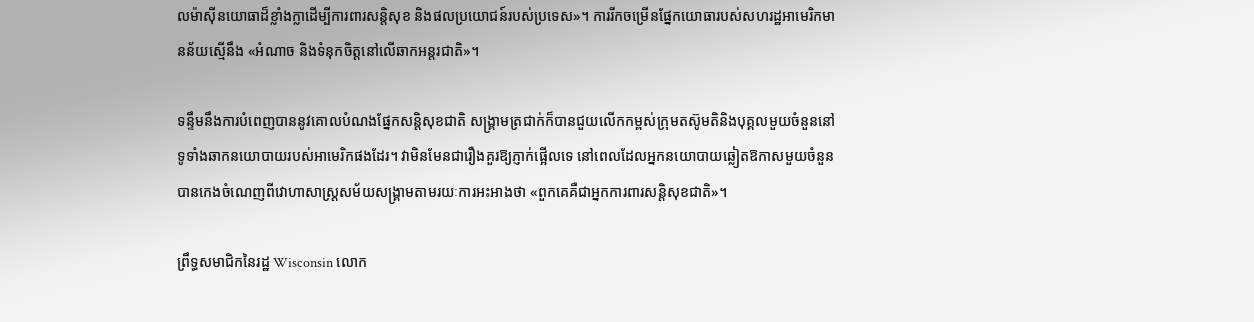លម៉ាស៊ីនយោធាដ៏ខ្លាំងក្លាដើម្បីការពារសន្តិសុខ និងផលប្រយោជន៍របស់ប្រទេស»។ ការរីកចម្រើនផ្នែកយោធារបស់សហរដ្ឋអាមេរិកមានន័យស្មើនឹង «អំណាច និងទំនុកចិត្តនៅលើឆាកអន្តរជាតិ»។

ទន្ទឹមនឹងការបំពេញបាននូវគោលបំណងផ្នែកសន្តិសុខជាតិ សង្គ្រាមត្រជាក់ក៏បានជួយលើកកម្ពស់ក្រុមតស៊ូមតិនិងបុគ្គលមួយចំនួននៅទូទាំងឆាកនយោបាយរបស់អាមេរិកផងដែរ។ វាមិនមែនជារឿងគួរឱ្យភ្ញាក់ផ្អើលទេ នៅពេលដែលអ្នកនយោបាយឆ្លៀតឱកាសមួយចំនួន បានកេងចំណេញពីវោហាសាស្ត្រសម័យសង្រ្គាមតាមរយៈការអះអាងថា «ពួកគេគឺជាអ្នកការពារសន្តិសុខជាតិ»។

ព្រឹទ្ធសមាជិកនៃរដ្ឋ Wisconsin លោក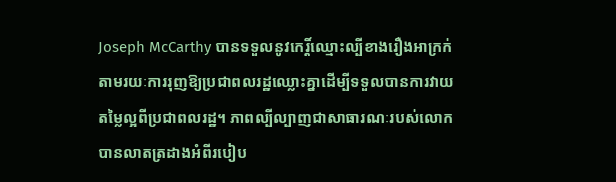Joseph McCarthy បានទទួលនូវកេរ្តិ៍ឈ្មោះល្បីខាងរឿងអាក្រក់ តាមរយៈការរុញឱ្យប្រជាពលរដ្ឋឈ្លោះគ្នាដើម្បីទទួលបានការវាយតម្លៃល្អពីប្រជាពលរដ្ឋ។ ភាពល្បីល្បាញជាសាធារណៈរបស់លោកបានលាតត្រដាងអំពីរបៀប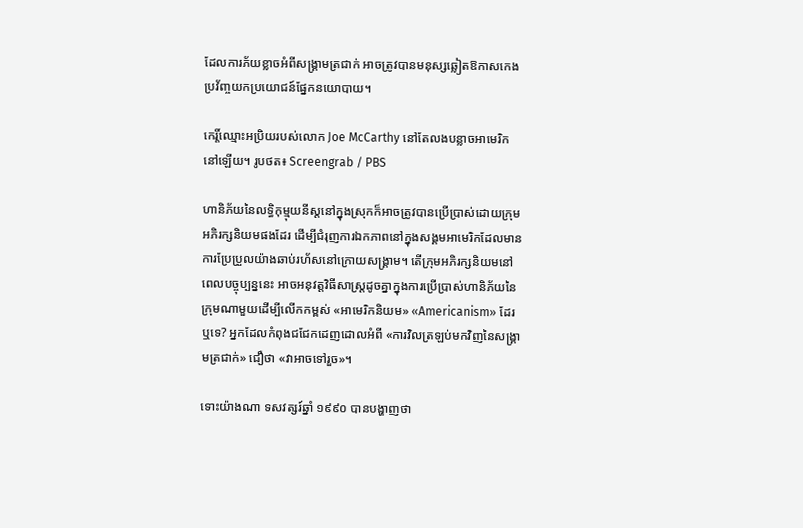ដែលការភ័យខ្លាចអំពីសង្រ្គាមត្រជាក់ អាចត្រូវបានមនុស្សឆ្លៀតឱកាសកេងប្រវ័ញ្ចយកប្រយោជន៍ផ្នែកនយោបាយ។

កេរ្តិ៍ឈ្មោះអប្រិយរបស់លោក Joe McCarthy នៅតែលងបន្លាចអាមេរិកនៅឡើយ។ រូបថត៖ Screengrab / PBS

ហានិភ័យនៃលទ្ធិកុម្មុយនីស្តនៅក្នុងស្រុកក៏អាចត្រូវបានប្រើប្រាស់ដោយក្រុមអភិរក្សនិយមផងដែរ ដើម្បីជំរុញការឯកភាពនៅក្នុងសង្គមអាមេរិកដែលមានការប្រែប្រួលយ៉ាងឆាប់រហ័សនៅក្រោយសង្គ្រាម។ តើក្រុមអភិរក្សនិយមនៅពេលបច្ចុប្បន្ននេះ អាចអនុវត្តវិធីសាស្ត្រដូចគ្នាក្នុងការប្រើប្រាស់ហានិភ័យនៃក្រុមណាមួយដើម្បីលើកកម្ពស់ «អាមេរិកនិយម» «Americanism» ដែរឬទេ? អ្នកដែលកំពុងជជែកដេញដោលអំពី «ការវិលត្រឡប់មកវិញនៃសង្គ្រាមត្រជាក់» ជឿថា «វាអាចទៅរួច»។

ទោះយ៉ាងណា ទសវត្សរ៍ឆ្នាំ ១៩៩០ បានបង្ហាញថា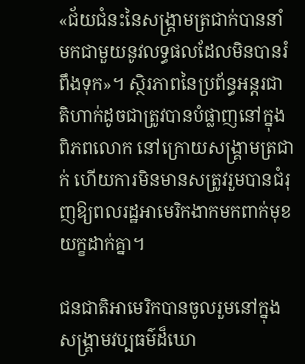«ជ័យជំនះនៃសង្គ្រាមត្រជាក់បាននាំមកជាមួយនូវលទ្ធផលដែលមិនបានរំពឹងទុក»។ ស្ថិរភាពនៃប្រព័ន្ធអន្តរជាតិហាក់ដូចជាត្រូវបានបំផ្លាញនៅក្នុងពិភពលោក នៅក្រោយសង្គ្រាមត្រជាក់ ហើយការមិនមានសត្រូវរួមបានជំរុញឱ្យពលរដ្ឋអាមេរិកងាកមកពាក់មុខយក្ខដាក់គ្នា។

ជនជាតិអាមេរិកបានចូលរួមនៅក្នុងសង្គ្រាមវប្បធម៌ដ៏ឃោ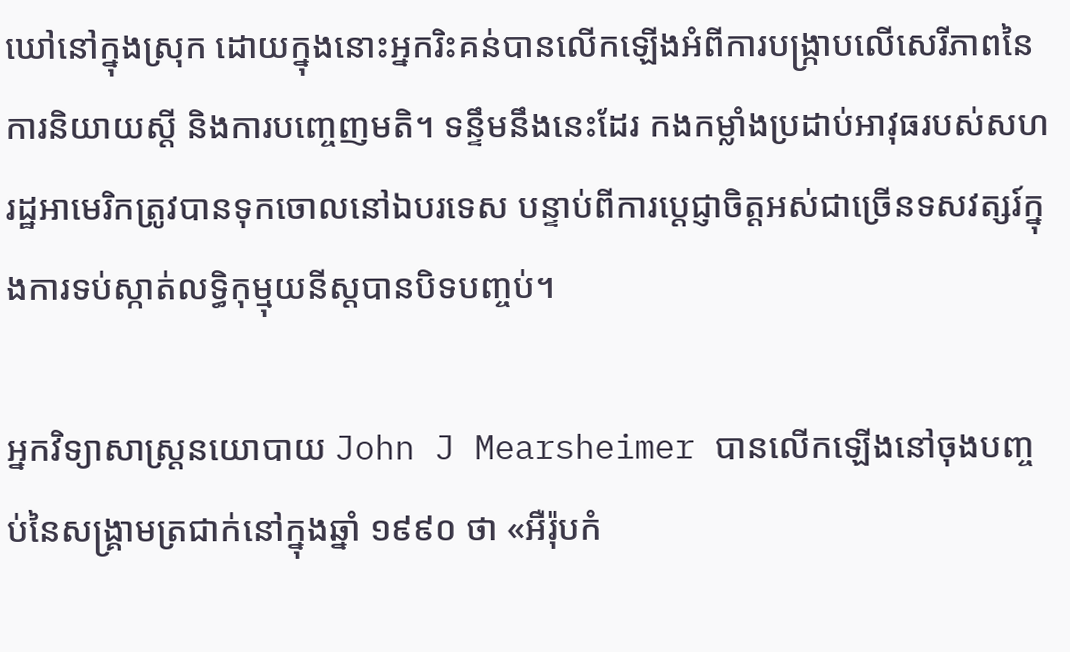ឃៅនៅក្នុងស្រុក ដោយក្នុងនោះអ្នករិះគន់បានលើកឡើងអំពីការបង្ក្រាបលើសេរីភាពនៃការនិយាយស្តី និងការបញ្ចេញមតិ។ ទន្ទឹមនឹងនេះដែរ កងកម្លាំងប្រដាប់អាវុធរបស់សហរដ្ឋអាមេរិកត្រូវបានទុកចោលនៅឯបរទេស បន្ទាប់ពីការប្តេជ្ញាចិត្តអស់ជាច្រើនទសវត្សរ៍ក្នុងការទប់ស្កាត់លទ្ធិកុម្មុយនីស្តបានបិទបញ្ចប់។

អ្នកវិទ្យាសាស្ត្រនយោបាយ John J Mearsheimer បានលើកឡើងនៅចុងបញ្ចប់នៃសង្គ្រាមត្រជាក់នៅក្នុងឆ្នាំ ១៩៩០ ថា «អឺរ៉ុបកំ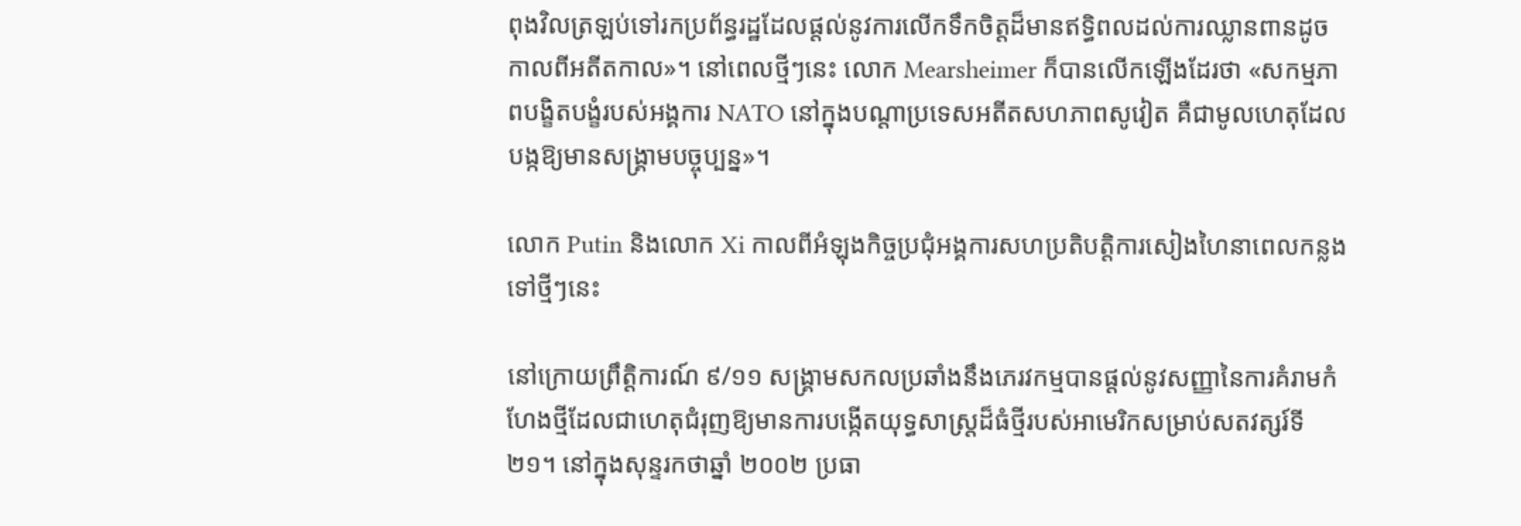ពុងវិលត្រឡប់ទៅរកប្រព័ន្ធរដ្ឋដែលផ្តល់នូវការលើកទឹកចិត្តដ៏មានឥទ្ធិពលដល់ការឈ្លានពានដូចកាលពីអតីតកាល»។ នៅពេលថ្មីៗនេះ លោក Mearsheimer ក៏បានលើកឡើងដែរថា «សកម្មភាពបង្ខិតបង្ខំរបស់អង្គការ NATO នៅក្នុងបណ្តាប្រទេសអតីតសហភាពសូវៀត គឺជាមូលហេតុដែលបង្កឱ្យមានសង្រ្គាមបច្ចុប្បន្ន»។

លោក Putin និងលោក Xi កាលពីអំឡុងកិច្ចប្រជុំអង្គការសហប្រតិបត្តិការសៀងហៃនាពេលកន្លងទៅថ្មីៗនេះ

នៅក្រោយព្រឹត្តិការណ៍ ៩/១១ សង្រ្គាមសកលប្រឆាំងនឹងភេរវកម្មបានផ្តល់នូវសញ្ញានៃការគំរាមកំហែងថ្មីដែលជាហេតុជំរុញឱ្យមានការបង្កើតយុទ្ធសាស្រ្តដ៏ធំថ្មីរបស់អាមេរិកសម្រាប់សតវត្សរ៍ទី ២១។ នៅក្នុងសុន្ទរកថាឆ្នាំ ២០០២ ប្រធា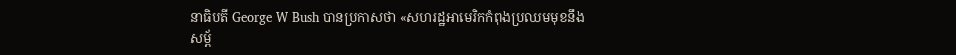នាធិបតី George W Bush បានប្រកាសថា «សហរដ្ឋអាមេរិកកំពុងប្រឈមមុខនឹងសម្ព័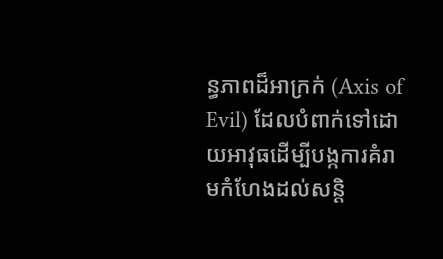ន្ធភាពដ៏អាក្រក់ (Axis of Evil) ដែលបំពាក់ទៅដោយអាវុធដើម្បីបង្កការគំរាមកំហែងដល់សន្តិ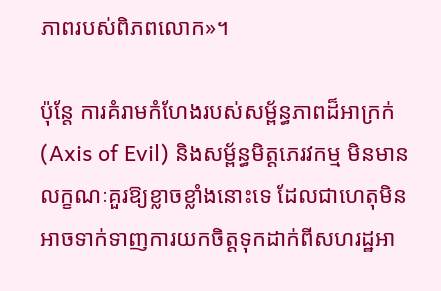ភាពរបស់ពិភពលោក»។

ប៉ុន្តែ ការគំរាមកំហែងរបស់សម្ព័ន្ធភាពដ៏អាក្រក់ (Axis of Evil) និងសម្ព័ន្ធមិត្តភេរវកម្ម មិនមានលក្ខណៈគួរឱ្យខ្លាចខ្លាំងនោះទេ ដែលជាហេតុមិនអាចទាក់ទាញការយកចិត្តទុកដាក់ពីសហរដ្ឋអា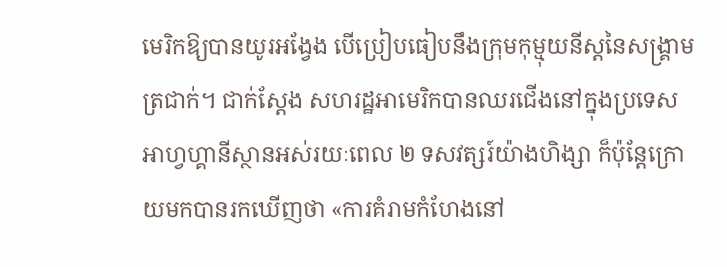មេរិកឱ្យបានយូរអង្វែង បើប្រៀបធៀបនឹងក្រុមកុម្មុយនីស្តនៃសង្គ្រាមត្រជាក់។ ជាក់ស្តែង សហរដ្ឋអាមេរិកបានឈរជើងនៅក្នុងប្រទេសអាហ្វហ្គានីស្ថានអស់រយៈពេល ២ ទសវត្សរ៍យ៉ាងហិង្សា ក៏ប៉ុន្តែក្រោយមកបានរកឃើញថា «ការគំរាមកំហែងនៅ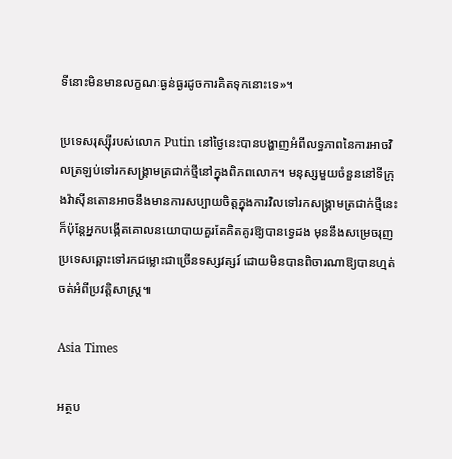ទីនោះមិនមានលក្ខណៈធ្ងន់ធ្ងរដូចការគិតទុកនោះទេ»។

ប្រទេសរុស្ស៊ីរបស់លោក Putin នៅថ្ងៃនេះបានបង្ហាញអំពីលទ្ធភាពនៃការអាចវិលត្រឡប់ទៅរកសង្រ្គាមត្រជាក់ថ្មីនៅក្នុងពិភពលោក។ មនុស្សមួយចំនួននៅទីក្រុងវ៉ាស៊ីនតោនអាចនឹងមានការសប្បាយចិត្តក្នុងការវិលទៅរកសង្រ្គាមត្រជាក់ថ្មីនេះ ក៏ប៉ុន្តែអ្នកបង្កើតគោលនយោបាយគួរតែគិតគូរឱ្យបានទ្វេដង មុននឹងសម្រេចរុញប្រទេសឆ្ពោះទៅរកជម្លោះជាច្រើនទស្សវត្សរ៍ ដោយមិនបានពិចារណាឱ្យបានហ្មត់ចត់អំពីប្រវត្តិសាស្ត្រ៕

Asia Times

អត្ថប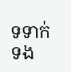ទទាក់ទង